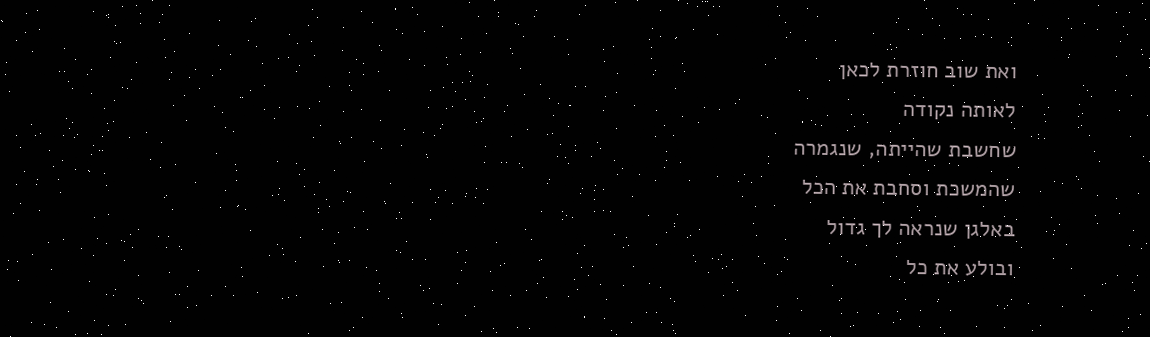ואת שוב חוזרת לכאן
לאותה נקודה
שחשבת שהייתה, שנגמרה
שהמשכת וסחבת את הכל
באלגן שנראה לך גדול
ובולע את כל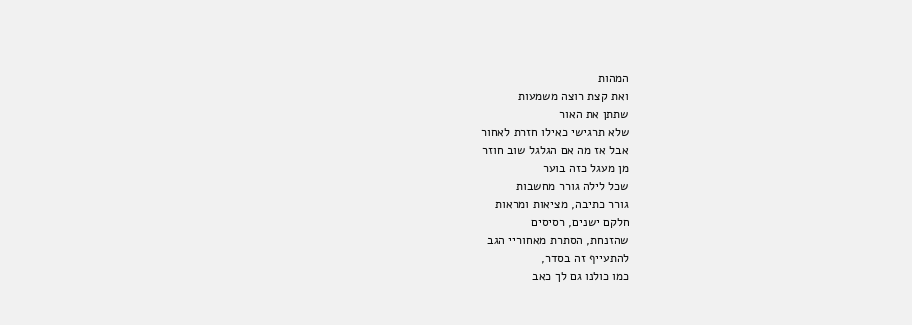המהות
ואת קצת רוצה משמעות
שתתן את האור
שלא תרגישי כאילו חזרת לאחור
אבל אז מה אם הגלגל שוב חוזר
מן מעגל כזה בוער
שכל לילה גורר מחשבות
גורר כתיבה, מציאות ומראות
חלקם ישנים, רסיסים
שהזנחת, הסתרת מאחוריי הגב
להתעייף זה בסדר,
כמו כולנו גם לך כאב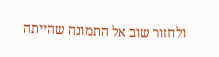ולחזור שוב אל התמונה שהייתה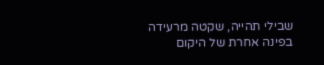שבילי תהייה, שקטה מרעידה
בפינה אחרת של היקום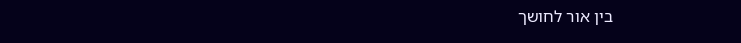בין אור לחושך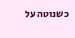כשנוטה על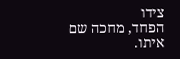צידו
הפחד, מחכה שם איתו.